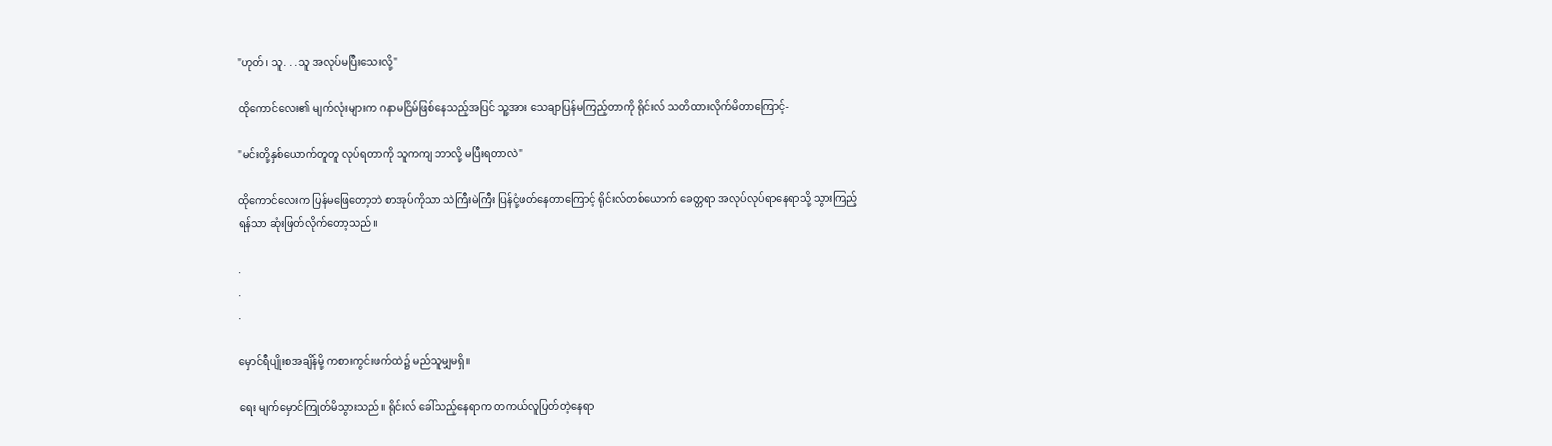"ဟုတ်၊ သူ. . .သူ အလုပ်မပြီးသေးလို့"

ထိုကောင်လေး၏ မျက်လုံးများက ဂနာမငြိမ်ဖြစ်နေသည့်အပြင် သူ့အား သေချာပြန်မကြည့်တာကို ရိုင်းလ် သတိထားလိုက်မိတာကြောင့်-

"မင်းတို့နှစ်ယောက်တူတူ လုပ်ရတာကို သူကကျ ဘာလို့ မပြီးရတာလဲ"

ထိုကောင်လေးက ပြန်မဖြေတော့ဘဲ စာအုပ်ကိုသာ သဲကြီးမဲကြီး ပြန်ငုံ့ဖတ်နေတာကြောင့် ရိုင်းလ်တစ်ယောက် ခေတ္တရာ အလုပ်လုပ်ရာနေရာသို့ သွားကြည့်ရန်သာ ဆုံးဖြတ်လိုက်တော့သည်။

.
.
.

မှောင်ရီပျိုးစအချိန်မို့ ကစားကွင်းဖက်ထဲ၌ မည်သူမျှမရှိ။

ရေး မျက်မှောင်ကြုတ်မိသွားသည်။ ရိုင်းလ် ခေါ်သည့်နေရာက တကယ်လူပြတ်တဲ့နေရာ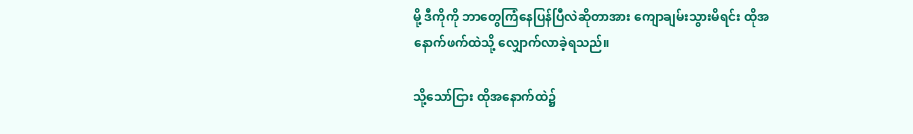မို့ ဒီကိုကို ဘာတွေကြံနေပြန်ပြီလဲဆိုတာအား ကျောချမ်းသွားမိရင်း ထိုအနောက်ဖက်ထဲသို့ လျှောက်လာခဲ့ရသည်။

သို့သော်ငြား ထိုအနောက်ထဲ၌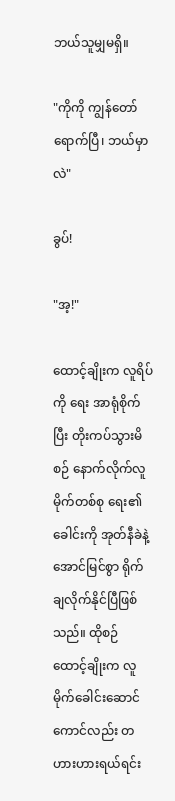ဘယ်သူမျှမရှိ။

"ကိုကို ကျွန်တော်ရောက်ပြီ၊ ဘယ်မှာလဲ"

ခွပ်!

"အ့!"

ထောင့်ချိုးက လူရိပ်ကို ရေး အာရုံစိုက်ပြီး တိုးကပ်သွားမိစဉ် နောက်လိုက်လူမိုက်တစ်စု ရေး၏ ခေါင်းကို အုတ်နီခဲနဲ့ အောင်မြင်စွာ ရိုက်ချလိုက်နိုင်ပြီဖြစ်သည်။ ထိုစဉ် ထောင့်ချိုးက လူမိုက်ခေါင်းဆောင်ကောင်လည်း တဟားဟားရယ်ရင်း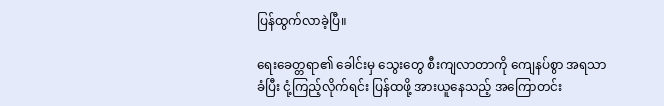ပြန်ထွက်လာခဲ့ပြီ။

ရေးခေတ္တရာ၏ ခေါင်းမှ သွေးတွေ စီးကျလာတာကို ကျေနပ်စွာ အရသာခံပြီး ငုံ့ကြည့်လိုက်ရင်း ပြန်ထဖို့ အားယူ‌နေသည့် အကြောတင်း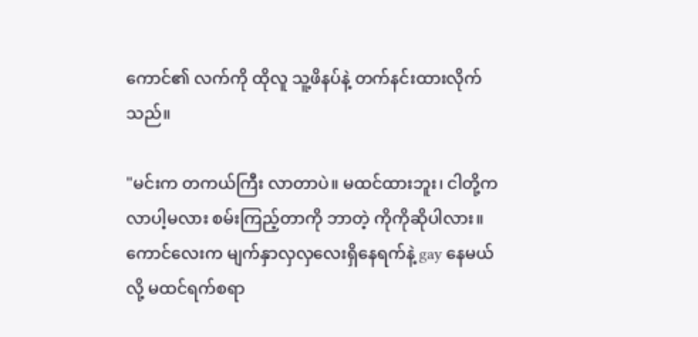ကောင်၏ လက်ကို ထိုလူ သူ့ဖိနပ်နဲ့ တက်နင်းထားလိုက်သည်။

"မင်းက တကယ်ကြီး လာတာပဲ။ မထင်ထားဘူး၊ ငါတို့က လာပါ့မလား စမ်းကြည့်တာကို ဘာတဲ့ ကိုကိုဆိုပါလား။ ကောင်လေးက မျက်နှာ‌လှလှလေးရှိ‌နေရက်နဲ့ gay နေမယ်လို့ မထင်ရက်စရာ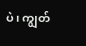ပဲ၊ ကျွတ်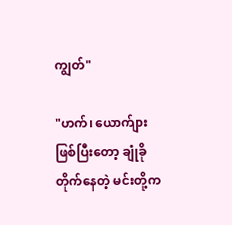ကျွတ်"

"ဟက်၊ ယောက်ျားဖြစ်ပြီးတော့ ချုံခိုတိုက်‌နေတဲ့ မင်းတို့က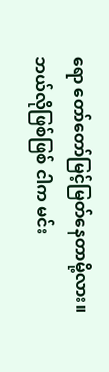ရော တော်တော်မြင့်မြတ်နေတာမို့လား။ ဘယ်လိုဖြစ်ဖြစ် ငါက မင်း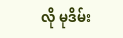လို မုဒိမ်း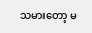သမားတော့ မ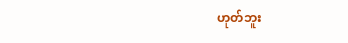ဟုတ်ဘူး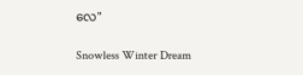လေ"

Snowless Winter Dream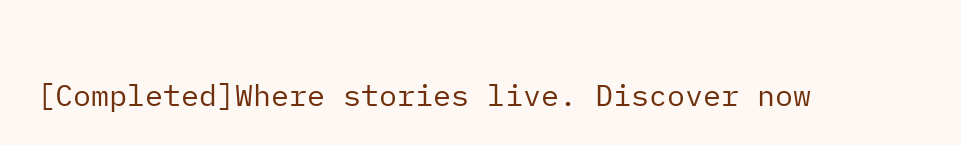[Completed]Where stories live. Discover now